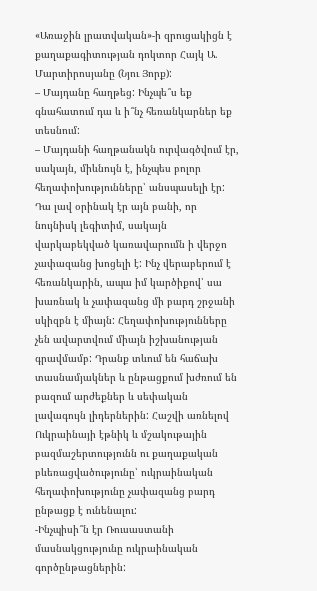«Առաջին լրատվական»-ի զրուցակիցն է քաղաքագիտության դոկտոր Հայկ Ա. Մարտիրոսյանը (Նյու Յորք):
– Մայդանը հաղթեց: Ինչպե՞ս եք գնահատում դա և ի՞նչ հեռանկարներ եք տեսնում:
– Մայդանի հաղթանակն ուրվագծվում էր, սակայն, միևնույն է, ինչպես բոլոր հեղափոխությունները՝ անսպասելի էր: Դա լավ օրինակ էր այն բանի, որ նույնիսկ լեգիտիմ, սակայն վարկաբեկված կառավարումն ի վերջո չափազանց խոցելի է: Ինչ վերաբերում է հեռանկարին, ապա իմ կարծիքով՝ սա խառնակ և չափազանց մի բարդ շրջանի սկիզբն է միայն: Հեղափոխությունները չեն ավարտվում միայն իշխանության գրավմամբ: Դրանք տևում են հաճախ տասնամյակներ և ընթացքում խժռում են բազում արժեքներ և սեփական լավագույն լիդերներին: Հաշվի առնելով Ուկրաինայի էթնիկ և մշակութային բազմաշերտությունն ու քաղաքական բևեռացվածությունը՝ ուկրաինական հեղափոխությունը չափազանց բարդ ընթացք է ունենալու:
-Ինչպիսի՞ն էր Ռուսաստանի մասնակցությունը ուկրաինական գործընթացներին: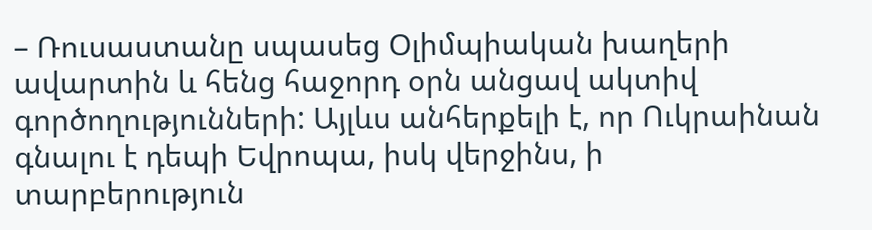– Ռուսաստանը սպասեց Օլիմպիական խաղերի ավարտին և հենց հաջորդ օրն անցավ ակտիվ գործողությունների: Այլևս անհերքելի է, որ Ուկրաինան գնալու է դեպի Եվրոպա, իսկ վերջինս, ի տարբերություն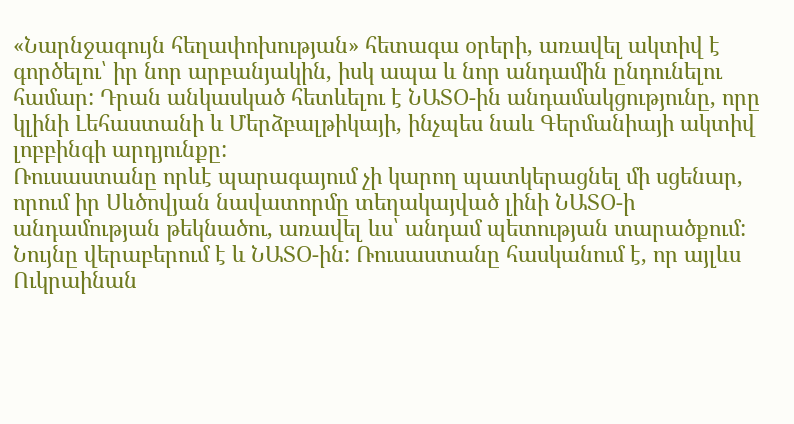«Նարնջագույն հեղափոխության» հետագա օրերի, առավել ակտիվ է գործելու՝ իր նոր արբանյակին, իսկ ապա և նոր անդամին ընդունելու համար: Դրան անկասկած հետևելու է ՆԱՏՕ-ին անդամակցությունը, որը կլինի Լեհաստանի և Մերձբալթիկայի, ինչպես նաև Գերմանիայի ակտիվ լոբբինգի արդյունքը:
Ռուսաստանը որևէ պարագայում չի կարող պատկերացնել մի սցենար, որում իր Սևծովյան նավատորմը տեղակայված լինի ՆԱՏՕ-ի անդամության թեկնածու, առավել ևս՝ անդամ պետության տարածքում: Նույնը վերաբերում է և ՆԱՏՕ-ին: Ռուսաստանը հասկանում է, որ այլևս Ուկրաինան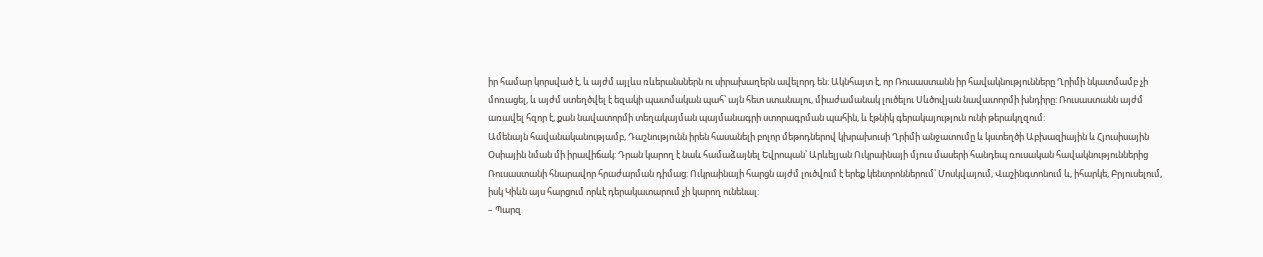իր համար կորսված է, և այժմ այլևս ռևերանսներն ու սիրախաղերն ավելորդ են: Ակնհայտ է, որ Ռուսաստանն իր հավակնությունները Ղրիմի նկատմամբ չի մոռացել, և այժմ ստեղծվել է եզակի պատմական պահ՝ այն հետ ստանալու, միաժամանակ լուծելու Սևծովյան նավատորմի խնդիրը: Ռուսաստանն այժմ առավել հզոր է, քան նավատորմի տեղակայման պայմանագրի ստորագրման պահին, և էթնիկ գերակայություն ունի թերակղզում:
Ամենայն հավանականությամբ, Դաշնությունն իրեն հասանելի բոլոր մեթոդներով կխրախուսի Ղրիմի անջատումը և կստեղծի Աբխազիային և Հյուսիսային Օսիային նման մի իրավիճակ: Դրան կարող է նաև համաձայնել Եվրոպան՝ Արևելյան Ուկրաինայի մյուս մասերի հանդեպ ռուսական հավակնություններից Ռուսաստանի հնարավոր հրաժարման դիմաց: Ուկրաինայի հարցն այժմ լուծվում է երեք կենտրոններում՝ Մոսկվայում, Վաշինգտոնում և, իհարկե, Բրյուսելում, իսկ Կիևն այս հարցում որևէ դերակատարում չի կարող ունենալ:
– Պարզ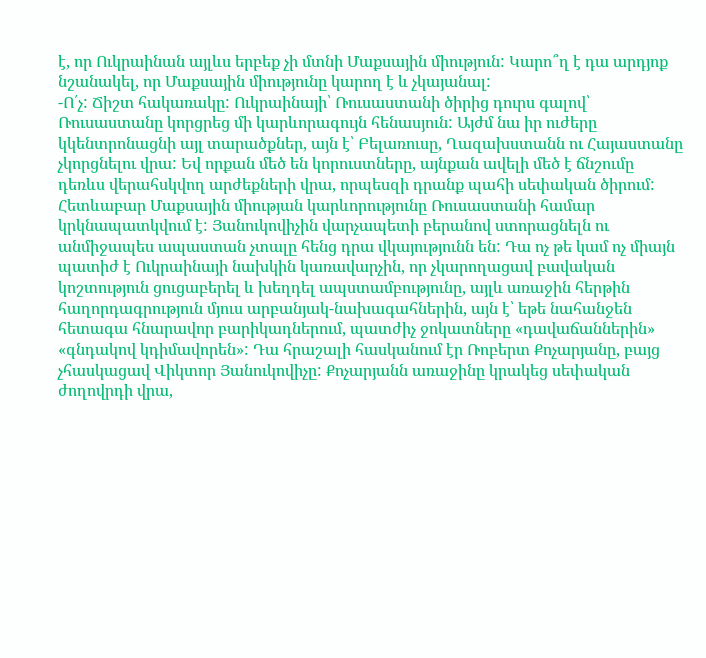է, որ Ուկրաինան այլևս երբեք չի մտնի Մաքսային միություն: Կարո՞ղ է դա արդյոք նշանակել, որ Մաքսային միությունը կարող է և չկայանալ:
-Ո՛չ: Ճիշտ հակառակը: Ուկրաինայի՝ Ռուսաստանի ծիրից դուրս գալով՝ Ռուսաստանը կորցրեց մի կարևորագույն հենասյուն: Այժմ նա իր ուժերը կկենտրոնացնի այլ տարածքներ, այն է՝ Բելառուսը, Ղազախստանն ու Հայաստանը չկորցնելու վրա: Եվ որքան մեծ են կորուստները, այնքան ավելի մեծ է ճնշումը դեռևս վերահսկվող արժեքների վրա, որպեսզի դրանք պահի սեփական ծիրում: Հետևաբար Մաքսային միության կարևորությունը Ռուսաստանի համար կրկնապատկվում է: Յանուկովիչին վարչապետի բերանով ստորացնելն ու անմիջապես ապաստան չտալը հենց դրա վկայությունն են: Դա ոչ թե կամ ոչ միայն պատիժ է Ուկրաինայի նախկին կառավարչին, որ չկարողացավ բավական կոշտություն ցուցաբերել և խեղդել ապստամբությունը, այլև առաջին հերթին հաղորդագրություն մյուս արբանյակ-նախագահներին, այն է՝ եթե նահանջեն հետագա հնարավոր բարիկադներում, պատժիչ ջոկատները «դավաճաններին» «գնդակով կդիմավորեն»: Դա հրաշալի հասկանում էր Ռոբերտ Քոչարյանը, բայց չհասկացավ Վիկտոր Յանուկովիչը: Քոչարյանն առաջինը կրակեց սեփական ժողովրդի վրա,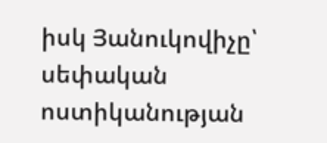իսկ Յանուկովիչը՝ սեփական ոստիկանության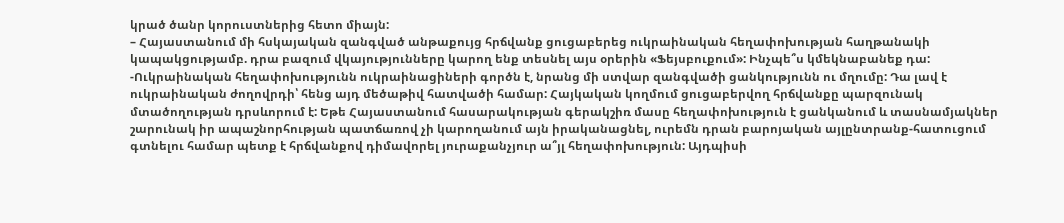կրած ծանր կորուստներից հետո միայն:
– Հայաստանում մի հսկայական զանգված անթաքույց հրճվանք ցուցաբերեց ուկրաինական հեղափոխության հաղթանակի կապակցությամբ. դրա բազում վկայությունները կարող ենք տեսնել այս օրերին «Ֆեյսբուքում»: Ինչպե՞ս կմեկնաբանեք դա:
-Ուկրաինական հեղափոխությունն ուկրաինացիների գործն է, նրանց մի ստվար զանգվածի ցանկությունն ու մղումը: Դա լավ է ուկրաինական ժողովրդի՝ հենց այդ մեծաթիվ հատվածի համար: Հայկական կողմում ցուցաբերվող հրճվանքը պարզունակ մտածողության դրսևորում է: Եթե Հայաստանում հասարակության գերակշիռ մասը հեղափոխություն է ցանկանում և տասնամյակներ շարունակ իր ապաշնորհության պատճառով չի կարողանում այն իրականացնել, ուրեմն դրան բարոյական այլընտրանք-հատուցում գտնելու համար պետք է հրճվանքով դիմավորել յուրաքանչյուր ա՞յլ հեղափոխություն: Այդպիսի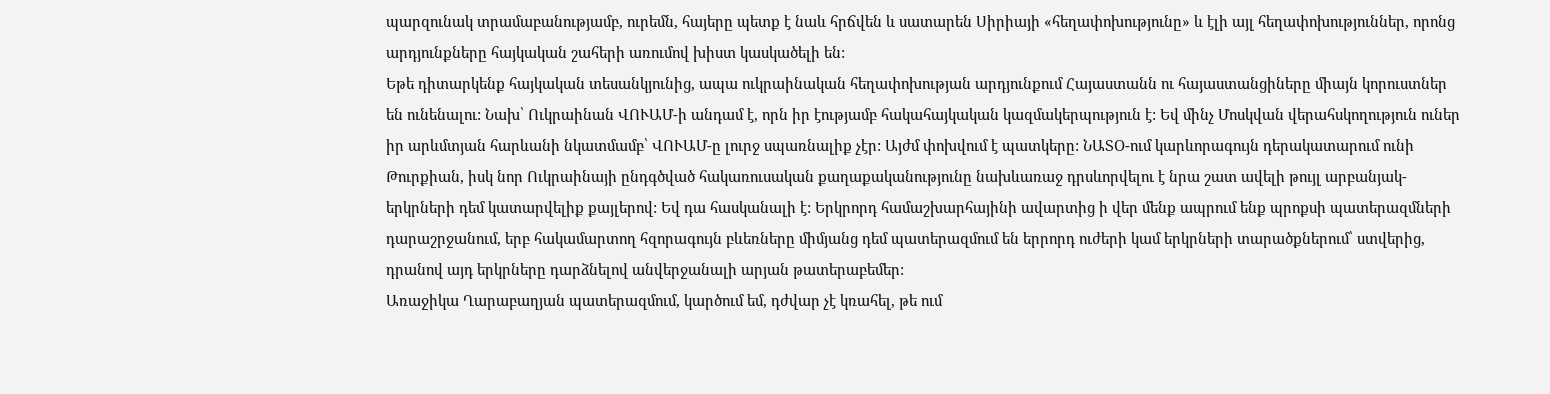պարզունակ տրամաբանությամբ, ուրեմն, հայերը պետք է նաև հրճվեն և սատարեն Սիրիայի «հեղափոխությունը» և էլի այլ հեղափոխություններ, որոնց արդյունքները հայկական շահերի առումով խիստ կասկածելի են:
Եթե դիտարկենք հայկական տեսանկյունից, ապա ուկրաինական հեղափոխության արդյունքում Հայաստանն ու հայաստանցիները միայն կորուստներ են ունենալու: Նախ՝ Ուկրաինան ՎՈՒԱՄ-ի անդամ է, որն իր էությամբ հակահայկական կազմակերպություն է: Եվ մինչ Մոսկվան վերահսկողություն ուներ իր արևմտյան հարևանի նկատմամբ՝ ՎՈՒԱՄ-ը լուրջ սպառնալիք չէր: Այժմ փոխվում է պատկերը: ՆԱՏՕ-ում կարևորագույն դերակատարում ունի Թուրքիան, իսկ նոր Ուկրաինայի ընդգծված հակառուսական քաղաքականությունը նախևառաջ դրսևորվելու է նրա շատ ավելի թույլ արբանյակ-երկրների դեմ կատարվելիք քայլերով: Եվ դա հասկանալի է: Երկրորդ համաշխարհայինի ավարտից ի վեր մենք ապրում ենք պրոքսի պատերազմների դարաշրջանում, երբ հակամարտող հզորագույն բևեռները միմյանց դեմ պատերազմում են երրորդ ուժերի կամ երկրների տարածքներում՝ ստվերից, դրանով այդ երկրները դարձնելով անվերջանալի արյան թատերաբեմեր:
Առաջիկա Ղարաբաղյան պատերազմում, կարծում եմ, դժվար չէ կռահել, թե ում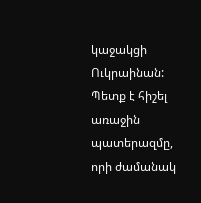կաջակցի Ուկրաինան: Պետք է հիշել առաջին պատերազմը, որի ժամանակ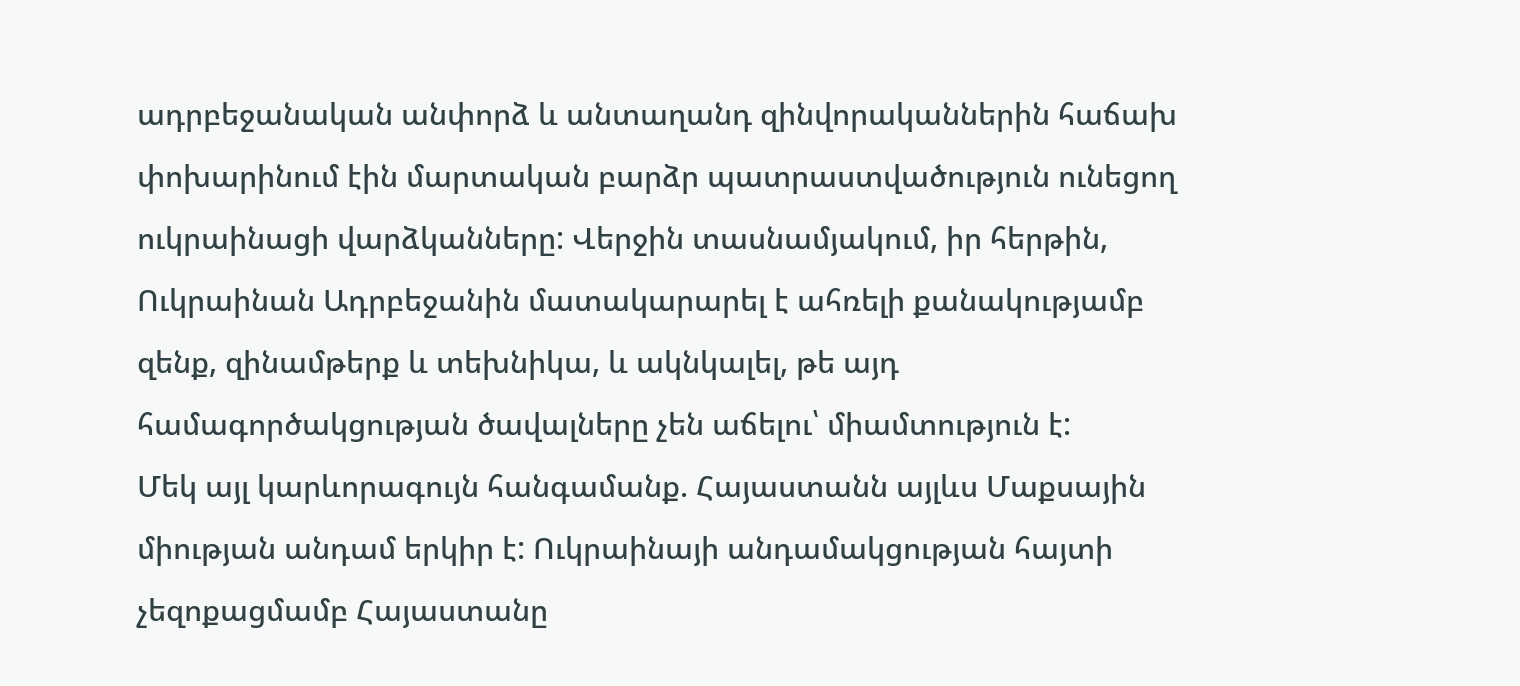ադրբեջանական անփորձ և անտաղանդ զինվորականներին հաճախ փոխարինում էին մարտական բարձր պատրաստվածություն ունեցող ուկրաինացի վարձկանները: Վերջին տասնամյակում, իր հերթին, Ուկրաինան Ադրբեջանին մատակարարել է ահռելի քանակությամբ զենք, զինամթերք և տեխնիկա, և ակնկալել, թե այդ համագործակցության ծավալները չեն աճելու՝ միամտություն է:
Մեկ այլ կարևորագույն հանգամանք. Հայաստանն այլևս Մաքսային միության անդամ երկիր է: Ուկրաինայի անդամակցության հայտի չեզոքացմամբ Հայաստանը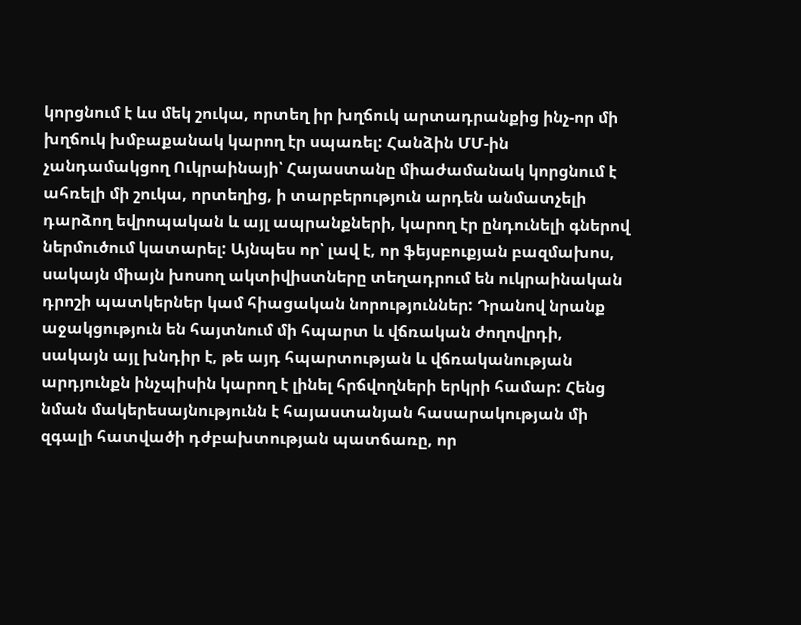կորցնում է ևս մեկ շուկա, որտեղ իր խղճուկ արտադրանքից ինչ-որ մի խղճուկ խմբաքանակ կարող էր սպառել: Հանձին ՄՄ-ին չանդամակցող Ուկրաինայի՝ Հայաստանը միաժամանակ կորցնում է ահռելի մի շուկա, որտեղից, ի տարբերություն արդեն անմատչելի դարձող եվրոպական և այլ ապրանքների, կարող էր ընդունելի գներով ներմուծում կատարել: Այնպես որ՝ լավ է, որ ֆեյսբուքյան բազմախոս, սակայն միայն խոսող ակտիվիստները տեղադրում են ուկրաինական դրոշի պատկերներ կամ հիացական նորություններ: Դրանով նրանք աջակցություն են հայտնում մի հպարտ և վճռական ժողովրդի, սակայն այլ խնդիր է, թե այդ հպարտության և վճռականության արդյունքն ինչպիսին կարող է լինել հրճվողների երկրի համար: Հենց նման մակերեսայնությունն է հայաստանյան հասարակության մի զգալի հատվածի դժբախտության պատճառը, որ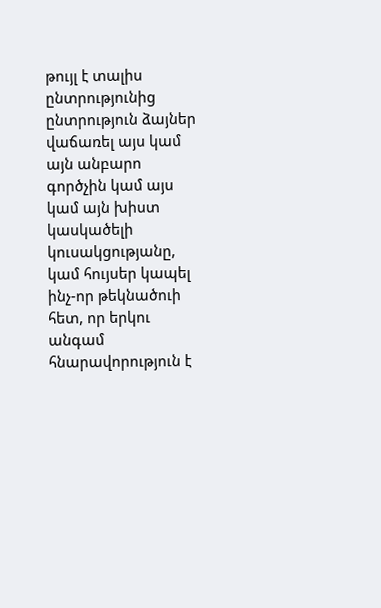թույլ է տալիս ընտրությունից ընտրություն ձայներ վաճառել այս կամ այն անբարո գործչին կամ այս կամ այն խիստ կասկածելի կուսակցությանը, կամ հույսեր կապել ինչ-որ թեկնածուի հետ, որ երկու անգամ հնարավորություն է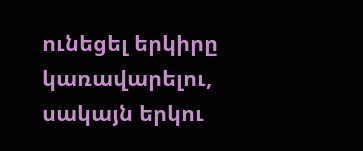ունեցել երկիրը կառավարելու, սակայն երկու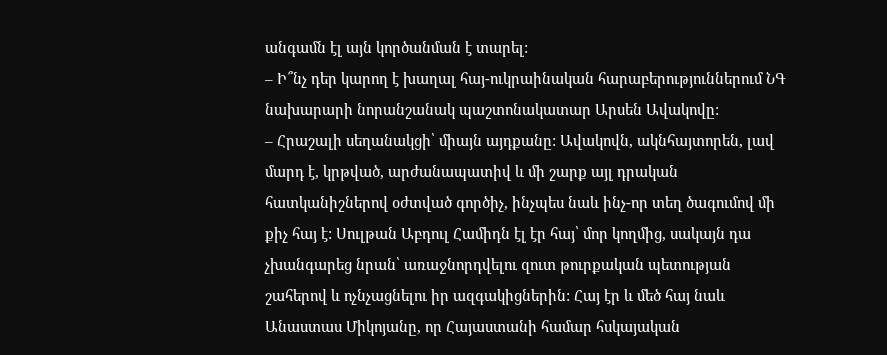անգամն էլ այն կործանման է տարել:
– Ի՞նչ դեր կարող է խաղալ հայ-ուկրաինական հարաբերություններում ՆԳ նախարարի նորանշանակ պաշտոնակատար Արսեն Ավակովը:
– Հրաշալի սեղանակցի՝ միայն այդքանը: Ավակովն, ակնհայտորեն, լավ մարդ է, կրթված, արժանապատիվ և մի շարք այլ դրական հատկանիշներով օժտված գործիչ, ինչպես նաև ինչ-որ տեղ ծագումով մի քիչ հայ է: Սուլթան Աբդուլ Համիդն էլ էր հայ՝ մոր կողմից, սակայն դա չխանգարեց նրան՝ առաջնորդվելու զուտ թուրքական պետության շահերով և ոչնչացնելու իր ազգակիցներին: Հայ էր և մեծ հայ նաև Անաստաս Միկոյանը, որ Հայաստանի համար հսկայական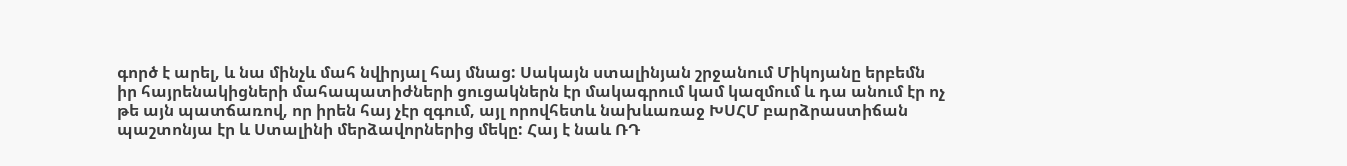գործ է արել, և նա մինչև մահ նվիրյալ հայ մնաց: Սակայն ստալինյան շրջանում Միկոյանը երբեմն իր հայրենակիցների մահապատիժների ցուցակներն էր մակագրում կամ կազմում և դա անում էր ոչ թե այն պատճառով, որ իրեն հայ չէր զգում, այլ որովհետև նախևառաջ ԽՍՀՄ բարձրաստիճան պաշտոնյա էր և Ստալինի մերձավորներից մեկը: Հայ է նաև ՌԴ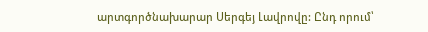արտգործնախարար Սերգեյ Լավրովը: Ընդ որում՝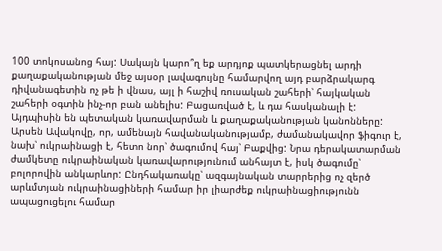100 տոկոսանոց հայ: Սակայն կարո՞ղ եք արդյոք պատկերացնել արդի քաղաքականության մեջ այսօր լավագույնը համարվող այդ բարձրակարգ դիվանագետին ոչ թե ի վնաս, այլ ի հաշիվ ռուսական շահերի՝ հայկական շահերի օգտին ինչ-որ բան անելիս: Բացառված է, և դա հասկանալի է: Այդպիսին են պետական կառավարման և քաղաքականության կանոնները:
Արսեն Ավակովը, որ, ամենայն հավանականությամբ, ժամանակավոր ֆիգուր է, նախ՝ ուկրաինացի է, հետո նոր՝ ծագումով հայ՝ Բաքվից: Նրա դերակատարման ժամկետը ուկրաինական կառավարությունում անհայտ է, իսկ ծագումը՝ բոլորովին անկարևոր: Ընդհակառակը՝ ազգայնական տարրերից ոչ զերծ արևմտյան ուկրաինացիների համար իր լիարժեք ուկրաինացիությունն ապացուցելու համար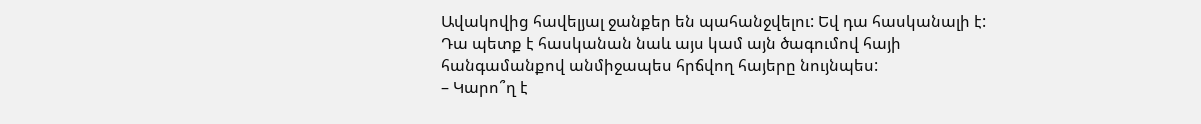Ավակովից հավելյալ ջանքեր են պահանջվելու: Եվ դա հասկանալի է: Դա պետք է հասկանան նաև այս կամ այն ծագումով հայի հանգամանքով անմիջապես հրճվող հայերը նույնպես:
– Կարո՞ղ է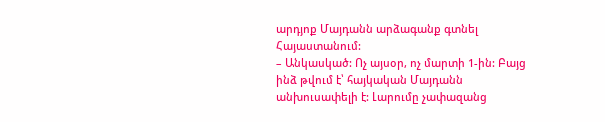արդյոք Մայդանն արձագանք գտնել Հայաստանում:
– Անկասկած: Ոչ այսօր, ոչ մարտի 1-ին: Բայց ինձ թվում է՝ հայկական Մայդանն անխուսափելի է: Լարումը չափազանց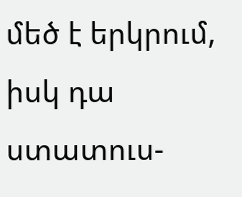մեծ է երկրում, իսկ դա ստատուս-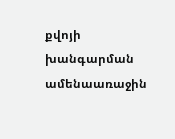քվոյի խանգարման ամենաառաջին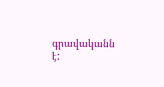գրավականն է: